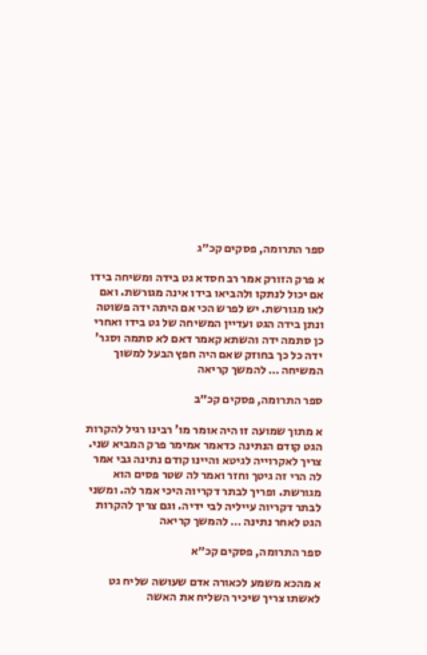ספר התרומה, פסקים קכ״ג

א פרק הזורק אמר רב חסדא גט בידה ומשיחה בידו אם יכול לנתקו ולהביאו בידו אינה מגורשת. ואם לאו מגורשת. יש לפרש הכי אם היתה ידה פשוטה ונתן בידה הגט ועדיין המשיחה של גט בידו ואחרי כן סתמה ידה והשתא קאמר דאם לא סתמה וסגר' ידה כל כך בחוזק שאם היה חפץ הבעל למשוך המשיחה … להמשך קריאה

ספר התרומה, פסקים קכ״ב

א מתוך שמועה זו היה אומר מו' רבינו רגיל להקרות הגט קודם הנתינה כדאמר אמימר פרק המביא שני. צריך לאקרוייה לגיטא והיינו קודם נתינה גבי אמר לה הרי זה גיטך וחזר ואמר לה שטר פסים הוא מגורשת. ופריך לבתר דקריוה היכי אמר לה. ומשני לבתר דקריוה עייליה לבי ידיה. וגם צריך להקרות הגט לאחר נתינה … להמשך קריאה

ספר התרומה, פסקים קכ״א

א מהכא משמע לכאורה אדם שעושה שליח גט לאשתו צריך שיכיר השליח את האשה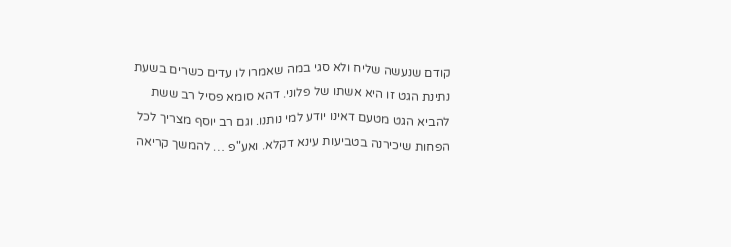קודם שנעשה שליח ולא סגי במה שאמרו לו עדים כשרים בשעת נתינת הגט זו היא אשתו של פלוני. דהא סומא פסיל רב ששת להביא הגט מטעם דאינו יודע למי נותנו. וגם רב יוסף מצריך לכל הפחות שיכירנה בטביעות עינא דקלא. ואע"פ … להמשך קריאה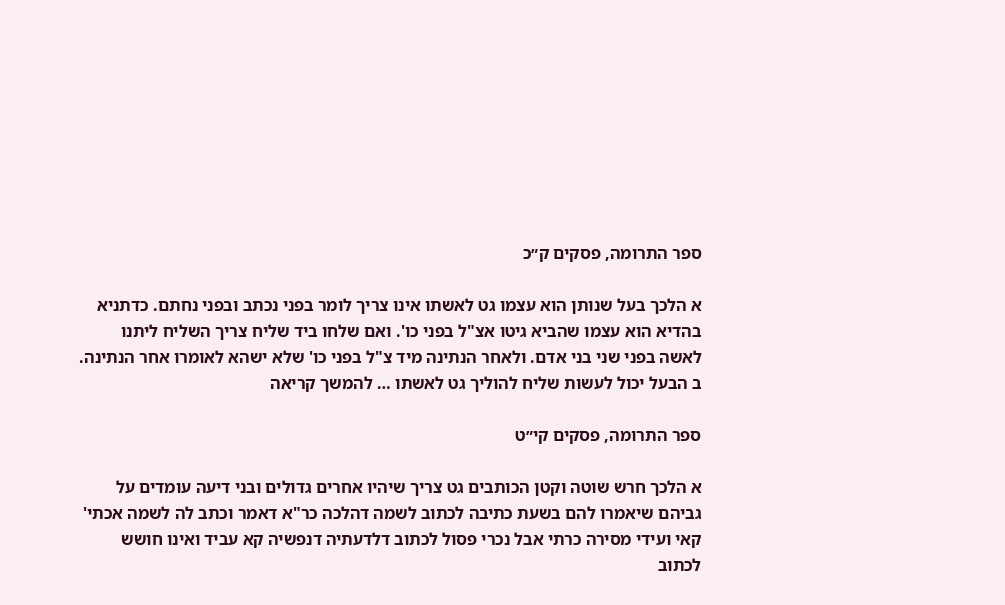ספר התרומה, פסקים ק״כ

א הלכך בעל שנותן הוא עצמו גט לאשתו אינו צריך לומר בפני נכתב ובפני נחתם. כדתניא בהדיא הוא עצמו שהביא גיטו אצ"ל בפני כו'. ואם שלחו ביד שליח צריך השליח ליתנו לאשה בפני שני בני אדם. ולאחר הנתינה מיד צ"ל בפני כו' שלא ישהא לאומרו אחר הנתינה. ב הבעל יכול לעשות שליח להוליך גט לאשתו … להמשך קריאה

ספר התרומה, פסקים קי״ט

א הלכך חרש שוטה וקטן הכותבים גט צריך שיהיו אחרים גדולים ובני דיעה עומדים על גביהם שיאמרו להם בשעת כתיבה לכתוב לשמה דהלכה כר"א דאמר וכתב לה לשמה אכתי' קאי ועידי מסירה כרתי אבל נכרי פסול לכתוב דלדעתיה דנפשיה קא עביד ואינו חושש לכתוב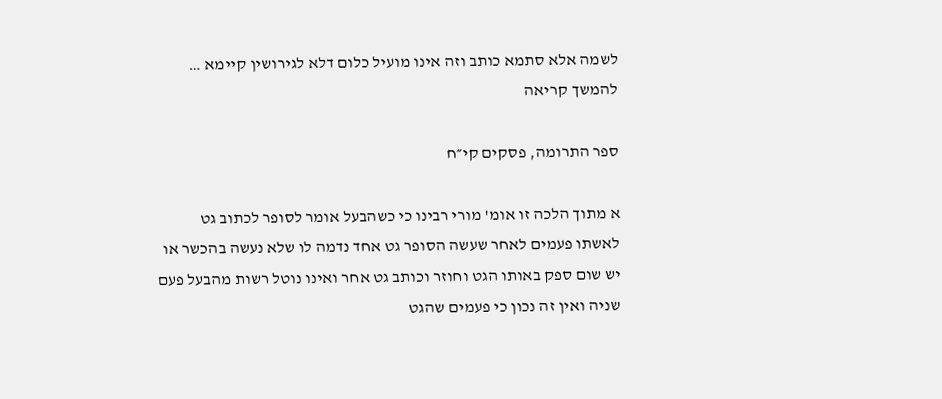לשמה אלא סתמא כותב וזה אינו מועיל כלום דלא לגירושין קיימא … להמשך קריאה

ספר התרומה, פסקים קי״ח

א מתוך הלכה זו אומ' מורי רבינו כי כשהבעל אומר לסופר לכתוב גט לאשתו פעמים לאחר שעשה הסופר גט אחד נדמה לו שלא נעשה בהכשר או יש שום ספק באותו הגט וחוזר וכותב גט אחר ואינו נוטל רשות מהבעל פעם שניה ואין זה נכון כי פעמים שהגט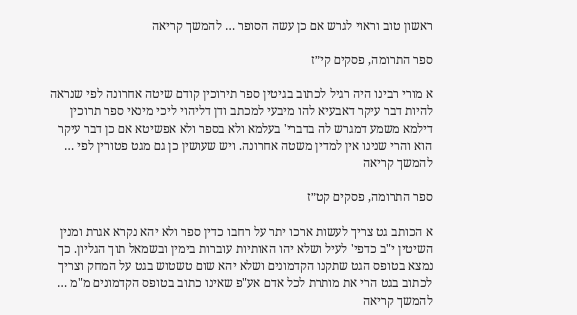ראשון טוב וראוי לגרש אם כן עשה הסופר … להמשך קריאה

ספר התרומה, פסקים קי״ז

א מורי רבינו היה רגיל לכתוב בגיטין ספר תירוכין קודם שיטה אחרונה לפי שנראה להיות דבר עיקר דאבעיא להו מיבעי למכתב ודן דליהוי ליכי מינאי ספר תרוכין דילמא משמע דמגרש לה בדברי' בעלמא ולא בספר ולא אפשיטא אם כן דבר עיקר הוא והרי שנינו אין למדין משטה אחרונה. ויש שעושין כן גם מגט פטורין לפי … להמשך קריאה

ספר התרומה, פסקים קט״ז

א הכותב גט צריך לעשות ארכו יתר על רחבו כדין ספר ולא יהא נקרא אגרת ומנין השיטין י"ב כדפי' לעיל ושלא יהו האותיות עוברות בימין ובשמאל תוך הגליון. כך נמצא בטופס הגט שתקנו הקדמונים ושלא יהא שום טשטוש בגט על המחק וצריך לכתוב בגט הרי את מותרת לכל אדם אע"פ שאינו כתוב בטופס הקדמונים מ"מ … להמשך קריאה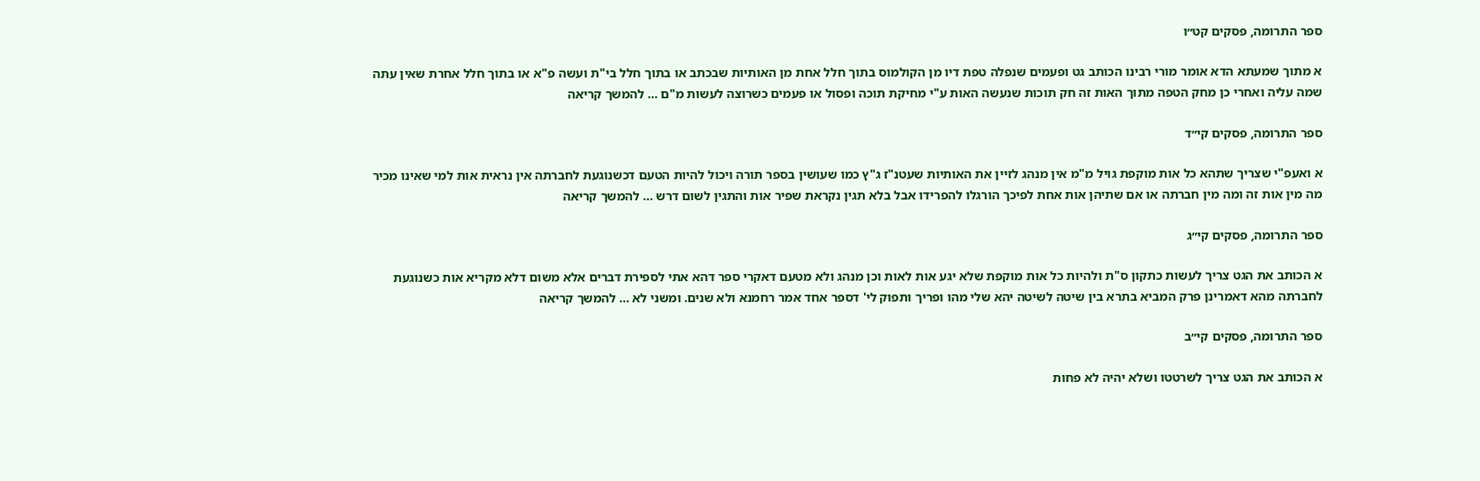ספר התרומה, פסקים קט״ו

א מתוך שמעתא הדא אומר מורי רבינו הכותב גט ופעמים שנפלה טפת דיו מן הקולמוס בתוך חלל אחת מן האותיות שבכתב או בתוך חלל בי"ת ועשה פ"א או בתוך חלל אחרת שאין עתה שמה עליה ואחרי כן מחק הטפה מתוך האות זה חק תוכות שנעשה האות ע"י מחיקת תוכה ופסול או פעמים כשרוצה לעשות מ"ם … להמשך קריאה

ספר התרומה, פסקים קי״ד

א ואעפ"י שצריך שתהא כל אות מוקפת גויל מ"מ אין מנהג לזיין את האותיות שעטנ"ז ג"ץ כמו שעושין בספר תורה ויכול להיות הטעם דכשנוגעת לחברתה אין נראית אות למי שאינו מכיר מה מין אות זה ומה מין חברתה או אם שתיהן אות אחת לפיכך הורגלו להפרידו אבל בלא תגין נקראת שפיר אות והתגין לשום דרש … להמשך קריאה

ספר התרומה, פסקים קי״ג

א הכותב את הגט צריך לעשות כתקון ס"ת ולהיות כל אות מוקפת שלא יגע אות לאות וכן מנהג ולא מטעם דאקרי ספר דהא אתי לספירת דברים אלא משום דלא מקריא אות כשנוגעת לחברתה מהא דאמרינן פרק המביא בתרא בין שיטה לשיטה יהא שלי מהו ופריך ותפוק לי' דספר אחד אמר רחמנא ולא שנים. ומשני לא … להמשך קריאה

ספר התרומה, פסקים קי״ב

א הכותב את הגט צריך לשרטטו ושלא יהיה לא פחות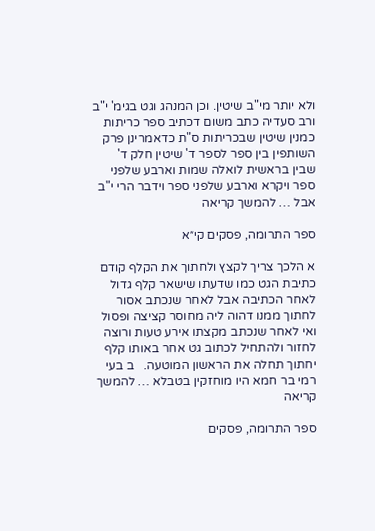ולא יותר מי"ב שיטין. וכן המנהג וגט בגימ' י"ב ורב סעדיה כתב משום דכתיב ספר כריתות כמנין שיטין שבכריתות ס"ת כדאמרינן פרק השותפין בין ספר לספר ד' שיטין חלק ד' שבין בראשית לואלה שמות וארבע שלפני ספר ויקרא וארבע שלפני ספר וידבר הרי י"ב אבל … להמשך קריאה

ספר התרומה, פסקים קי״א

א הלכך צריך לקצץ ולחתוך את הקלף קודם כתיבת הגט כמו שדעתו שישאר קלף גדול לאחר הכתיבה אבל לאחר שנכתב אסור לחתוך ממנו דהוה ליה מחוסר קציצה ופסול ואי לאחר שנכתב מקצתו אירע טעות ורוצה לחזור ולהתחיל לכתוב גט אחר באותו קלף יחתוך תחלה את הראשון המוטעה.   ב בעי רמי בר חמא היו מוחזקין בטבלא … להמשך קריאה

ספר התרומה, פסקים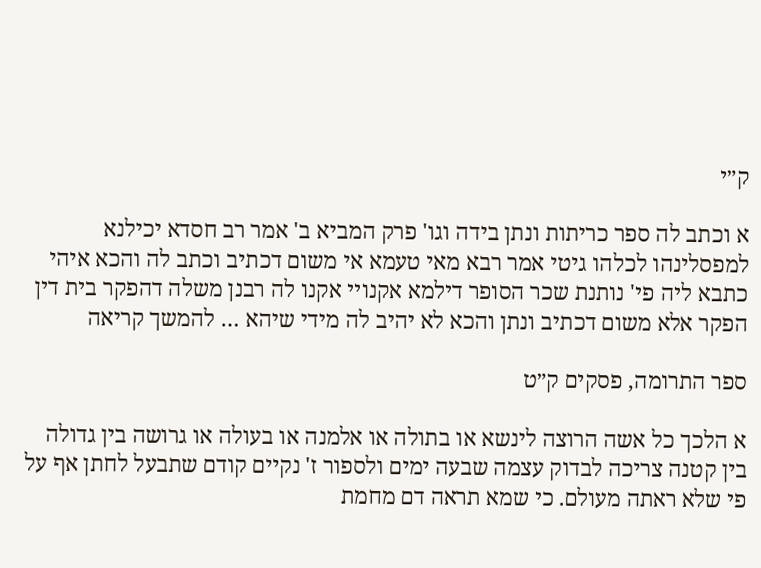ק״י

א וכתב לה ספר כריתות ונתן בידה וגו' פרק המביא ב' אמר רב חסדא יכילנא למפסלינהו לכלהו גיטי אמר רבא מאי טעמא אי משום דכתיב וכתב לה והכא איהי כתבא ליה פי' נותנת שכר הסופר דילמא אקנויי אקנו לה רבנן משלה דהפקר בית דין הפקר אלא משום דכתיב ונתן והכא לא יהיב לה מידי שיהא … להמשך קריאה

ספר התרומה, פסקים ק״ט

א הלכך כל אשה הרוצה לינשא או בתולה או אלמנה או בעולה או גרושה בין גדולה בין קטנה צריכה לבדוק עצמה שבעה ימים ולספור ז' נקיים קודם שתבעל לחתן אף על פי שלא ראתה מעולם. כי שמא תראה דם מחמת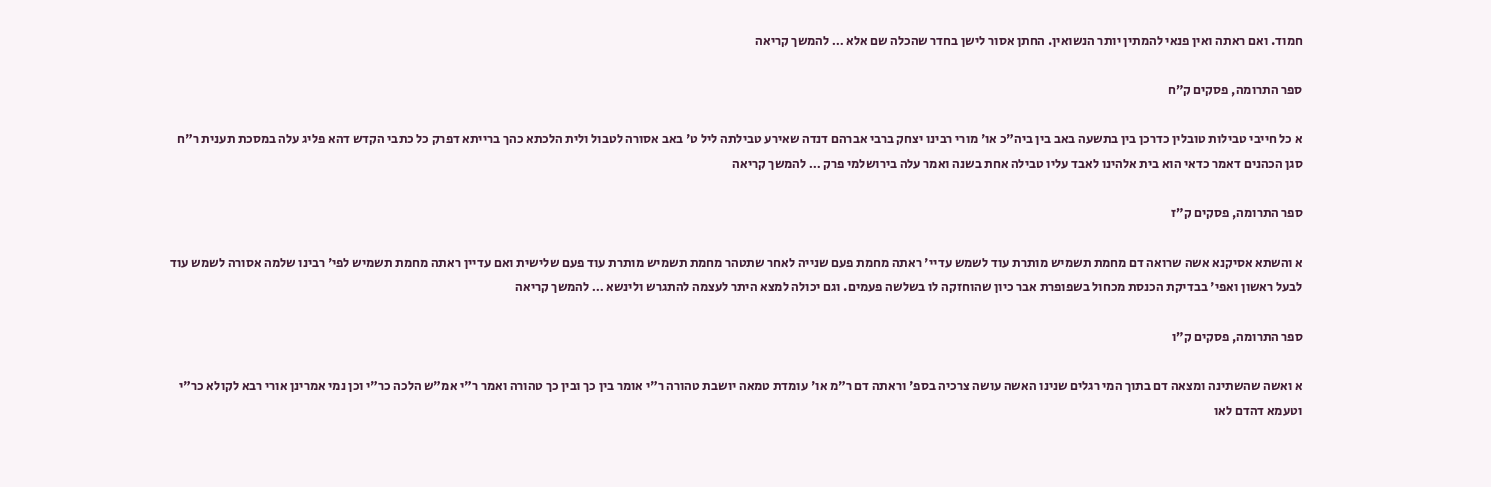חמוד. ואם ראתה ואין פנאי להמתין יותר הנשואין. החתן אסור לישן בחדר שהכלה שם אלא … להמשך קריאה

ספר התרומה, פסקים ק״ח

א כל חייבי טבילות טובלין כדרכן בין בתשעה באב בין ביה"כ או' מורי רבינו יצחק ברבי אברהם דנדה שאירע טבילתה ליל ט' באב אסורה לטבול ולית הלכתא כהך ברייתא דפרק כל כתבי הקדש דהא פליג עלה במסכת תענית ר"ח סגן הכהנים דאמר כדאי הוא בית אלהינו לאבד עליו טבילה אחת בשנה ואמר עלה בירושלמי פרק … להמשך קריאה

ספר התרומה, פסקים ק״ז

א והשתא אסיקנא אשה שרואה דם מחמת תשמיש מותרת עוד לשמש עדיי' ראתה מחמת פעם שנייה לאחר שתטהר מחמת תשמיש מותרת עוד פעם שלישית ואם עדיין ראתה מחמת תשמיש לפי' רבינו שלמה אסורה לשמש עוד לבעל ראשון ואפי' בבדיקת הכנסת מכחול בשפופרת אבר כיון שהוחזקה לו בשלשה פעמים. וגם יכולה למצא היתר לעצמה להתגרש ולינשא … להמשך קריאה

ספר התרומה, פסקים ק״ו

א ואשה שהשתינה ומצאה דם בתוך המי רגלים שנינו האשה עושה צרכיה בספ' וראתה דם ר"מ או' עומדת טמאה יושבת טהורה ר"י אומר בין כך ובין כך טהורה ואמר ר"י אמ"ש הלכה כר"י וכן נמי אמרינן אורי רבא לקולא כר"י וטעמא דהדם לאו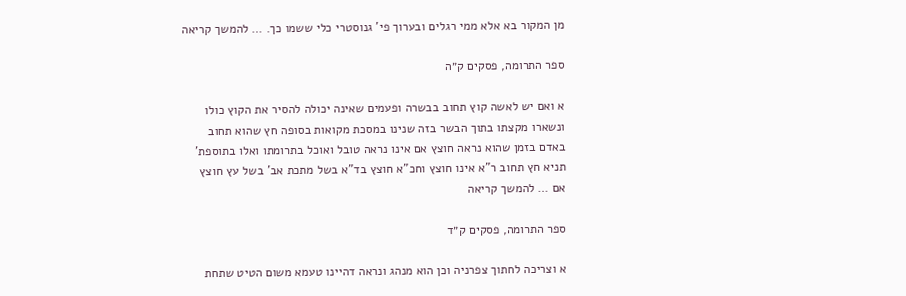מן המקור בא אלא ממי רגלים ובערוך פי' גנוסטרי כלי ששמו כך. … להמשך קריאה

ספר התרומה, פסקים ק״ה

א ואם יש לאשה קוץ תחוב בבשרה ופעמים שאינה יכולה להסיר את הקוץ כולו ונשארו מקצתו בתוך הבשר בזה שנינו במסכת מקואות בסופה חץ שהוא תחוב באדם בזמן שהוא נראה חוצץ אם אינו נראה טובל ואוכל בתרומתו ואלו בתוספת' תניא חץ תחוב ר"א אינו חוצץ וחכ"א חוצץ בד"א בשל מתכת אב' בשל עץ חוצץ אם … להמשך קריאה

ספר התרומה, פסקים ק״ד

א וצריכה לחתוך צפרניה וכן הוא מנהג ונראה דהיינו טעמא משום הטיט שתחת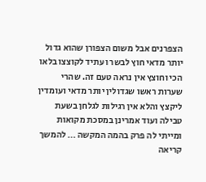הצפרנים אבל משום הצפורן שהוא גדול יותר מדאי חוץ לבשר ועתיד לקוצצו בלאו הכי וחוצץ אין נראה טעם זה. שהרי שערות ראשו שגדולין יותר מדאי ועומדין ליקצץ והלא אין רגילות לגלחן בשעת טבילה ועוד אמרינן במסכת מקואות ומייתי לה פרק בהמה המקשה … להמשך קריאה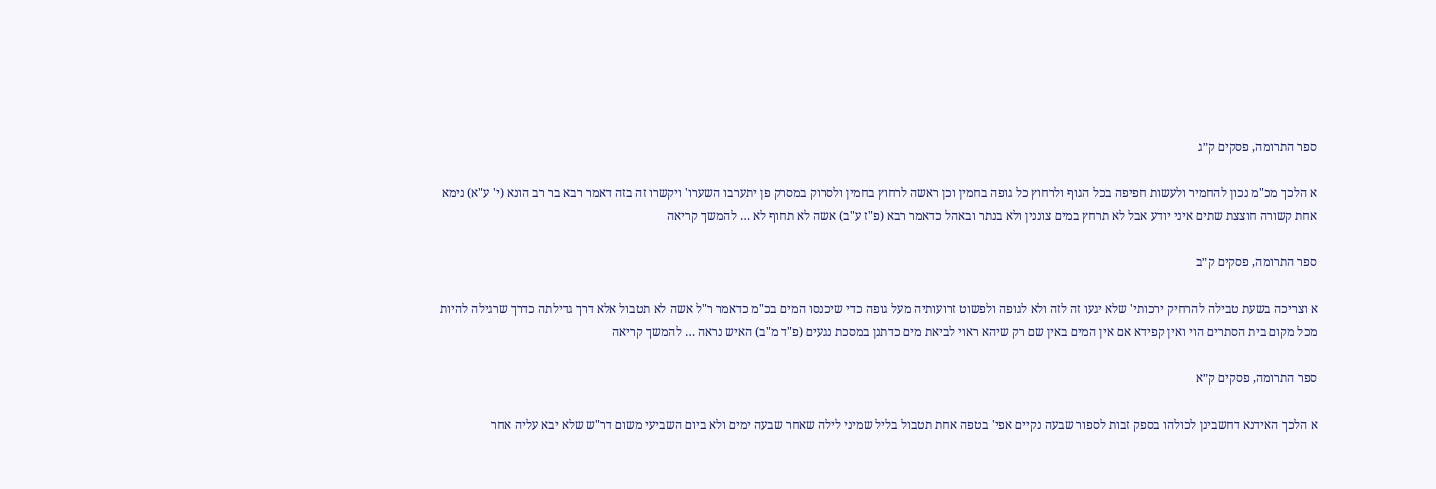ספר התרומה, פסקים ק״ג

א הלכך מכ"מ נכון להחמיר ולעשות חפיפה בכל הגוף ולרחוץ כל גופה בחמין וכן ראשה לרחוץ בחמין ולסרוק במסרק פן יתערבו השערו' ויקשרו זה בזה דאמר רבא בר רב הונא (י' ע"א) נימא אחת קשורה חוצצת שתים איני יודע אבל לא תרחץ במים צוננין ולא בנתר ובאהל כדאמר רבא (פ"ז ע"ב) אשה לא תחוף לא … להמשך קריאה

ספר התרומה, פסקים ק״ב

א וצריכה בשעת טבילה להרחיק ירכותי' שלא יגעו זה לזה ולא לגופה ולפשוט זרועותיה מעל גופה כדי שיכנסו המים בכ"מ כדאמר ר"ל אשה לא תטבול אלא דרך גדילתה כדרך שרגילה להיות מכל מקום בית הסתרים הוי ואין קפידא אם אין המים באין שם רק שיהא ראוי לביאת מים כדתנן במסכת נגעים (פ"ד מ"ב) האיש נראה … להמשך קריאה

ספר התרומה, פסקים ק״א

א הלכך האידנא דחשבינן לכולהו בספק זבות לספור שבעה נקיים אפי' בטפה אחת תטבול בליל שמיני לילה שאחר שבעה ימים ולא ביום השביעי משום דר"ש שלא יבא עליה אחר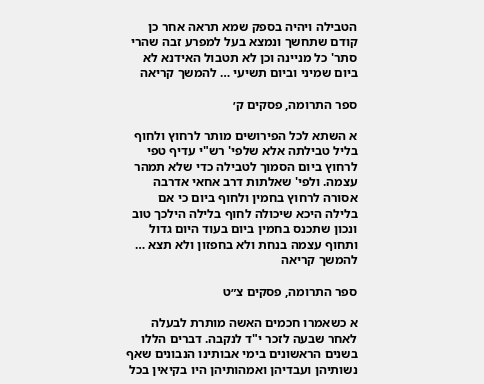הטבילה ויהיה בספק שמא תראה אחר כן קודם שתחשך ונמצא בעל למפרע זבה שהרי סתר' כל מניינה וכן לא תטבול האידנא לא ביום שמיני וביום תשיעי … להמשך קריאה

ספר התרומה, פסקים ק׳

א השתא לכל הפירושים מותר לרחוץ ולחוף בליל טבילתה אלא שלפי' רש"י עדיף טפי לרחוץ ביום הסמוך לטבילה כדי שלא תמהר עצמה. ולפי' שאלתות דרב אחאי אדרבה אסורה לרחוץ בחמין ולחוף ביום כי אם בלילה היכא שיכולה לחוף בלילה הילכך טוב ונכון שתכנס בחמין ביום בעוד היום גדול ותחוף עצמה בנחת ולא בחפזון ולא תצא … להמשך קריאה

ספר התרומה, פסקים צ״ט

א כשאמרו חכמים האשה מותרת לבעלה לאחר שבעה לזכר י"ד לנקבה. דברים הללו בשנים הראשונים בימי אבותינו הנבונים שאף נשותיהן ועבדיהן ואמהותיהן היו בקיאין בכל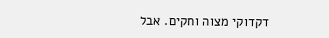דקדוקי מצוה וחקים. אבל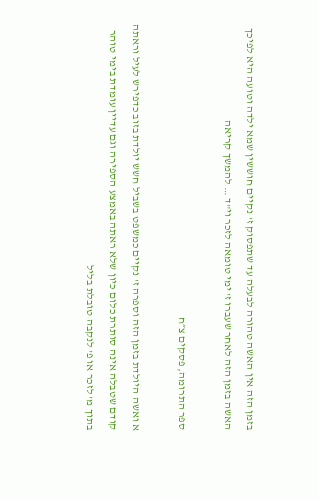בזמן הזה אין האשה טהורה לבעלה עד שתפסוק ז' נקיים חוששין שמא ילדה וטועה היא לפיכך האשה בזמן הזה לאחר שעברו ז' ימי טומאה לזכר וי"ד … להמשך קריאה

ספר התרומה, פסקים צ״ח

א ואשה היולדת בזמן הזה וספרה ז' נקיים כמשפט בשביל חשש יולדת בזוב כדפירש לעיל וראתה קודם שטבלה אינה סותרת כלום כיון שלא ראתה באמצע הספירה וגם עדיין עומדת בימי טוהר בתוך מ' לזכר או פ' לנקבה טובלת בליל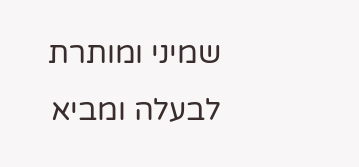שמיני ומותרת לבעלה ומביא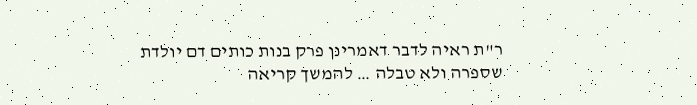ר"ת ראיה לדבר דאמרינן פרק בנות כותים דם יולדת שספרה ולא טבלה … להמשך קריאה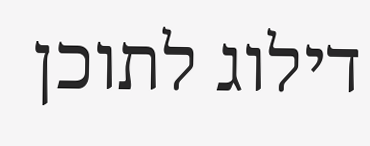דילוג לתוכן